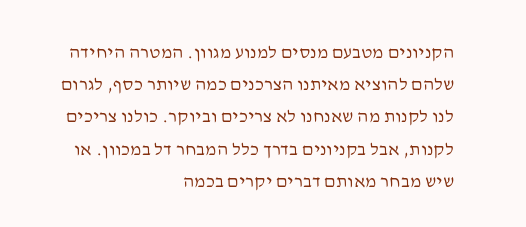הקניונים מטבעם מנסים למנוע מגוון. המטרה היחידה שלהם להוציא מאיתנו הצרכנים כמה שיותר כסף, לגרום לנו לקנות מה שאנחנו לא צריכים וביוקר. כולנו צריכים לקנות, אבל בקניונים בדרך כלל המבחר דל במכוון. או שיש מבחר מאותם דברים יקרים בכמה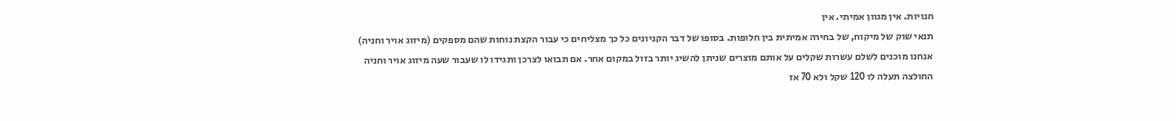חנויות. אין מגוון אמיתי. אין
תנאי שוק של מיקוח, של בחירה אמיתית בין חלופות. בסופו של דבר הקניונים כל כך מצליחים כי עבור הקצת נוחות שהם מספקים (מיזוג אויר וחניה)
אנחנו מוכנים לשלם עשרות שקלים על אותם מוצרים שניתן להשיג יותר בזול במקום אחר. אם תבואו לצרכן ותגידו לו שעבור שעה מיזוג אויר וחניה
החולצה תעלה לו 120 שקל ולא 70 אז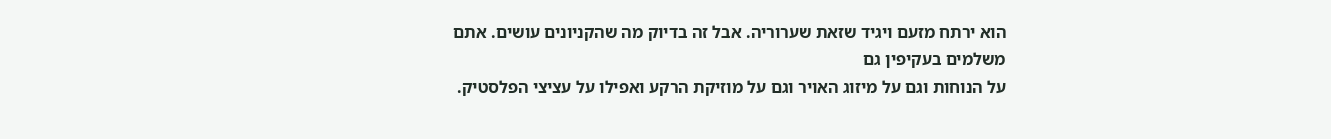הוא ירתח מזעם ויגיד שזאת שערוריה. אבל זה בדיוק מה שהקניונים עושים. אתם משלמים בעקיפין גם
על הנוחות וגם על מיזוג האויר וגם על מוזיקת הרקע ואפילו על עציצי הפלסטיק.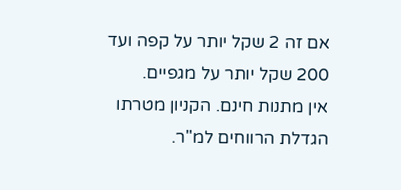אם זה 2 שקל יותר על קפה ועד 200 שקל יותר על מגפיים.
אין מתנות חינם. הקניון מטרתו הגדלת הרווחים למ"ר.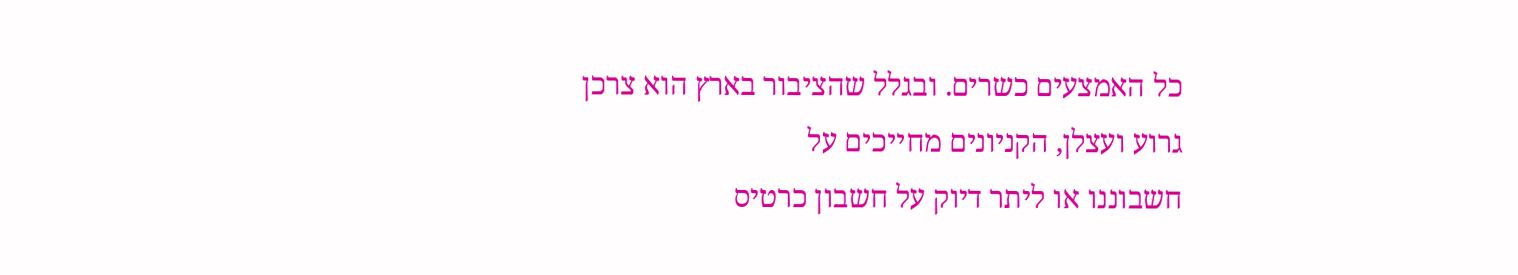כל האמצעים כשרים. ובגלל שהציבור בארץ הוא צרכן גרוע ועצלן, הקניונים מחייכים על
חשבוננו או ליתר דיוק על חשבון כרטיס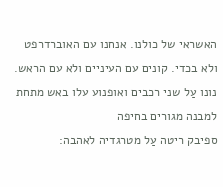האשראי של כולנו. אנחנו עם האוברדרפט ולא בכדי. קונים עם העיניים ולא עם הראש.
נונו עַל שני רכבים ואופנוע עלו באש מתחת למבנה מגורים בחיפה
ספיבק ריטה עַל מטרגדיה לאהבה: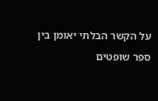על הקשר הבלתי יאומן בין ספר שופטים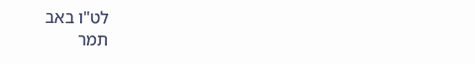לט"ו באב
תמר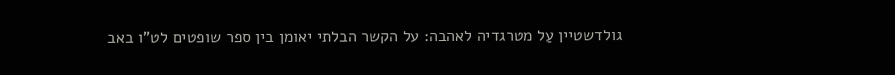גולדשטיין עַל מטרגדיה לאהבה: על הקשר הבלתי יאומן בין ספר שופטים לט"ו באב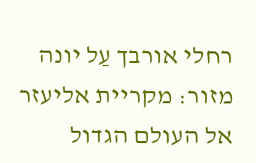רחלי אורבך עַל יונה מזור: מקריית אליעזר אל העולם הגדול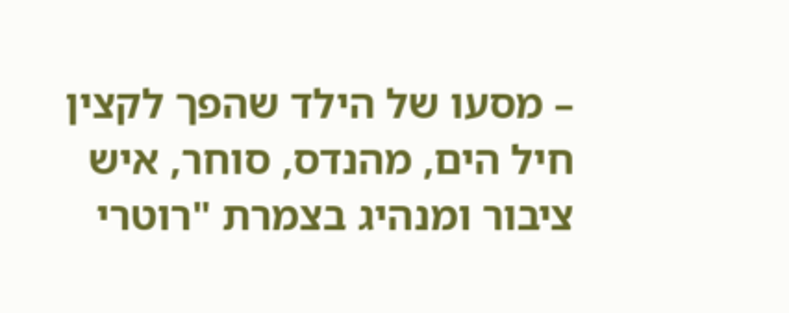– מסעו של הילד שהפך לקצין חיל הים, מהנדס, סוחר, איש ציבור ומנהיג בצמרת "רוטרי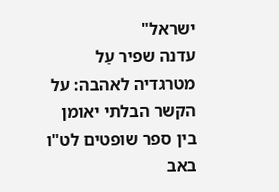ישראל"
עדנה שפיר עַל מטרגדיה לאהבה: על הקשר הבלתי יאומן בין ספר שופטים לט"ו באב